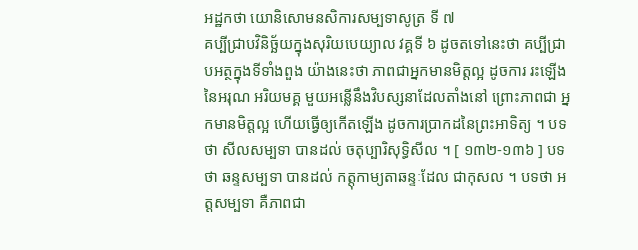អដ្ឋកថា យោនិសោមនសិការសម្បទាសូត្រ ទី ៧
គប្បីជ្រាបវិនិច្ឆ័យក្នុងសុរិយបេយ្យាល វគ្គទី ៦ ដូចតទៅនេះថា គប្បីជ្រាបអត្ថក្នុងទីទាំងពួង យ៉ាងនេះថា ភាពជាអ្នកមានមិត្តល្អ ដូចការ រះឡើងនៃអរុណ អរិយមគ្គ មួយអន្លើនឹងវិបស្សនាដែលតាំងនៅ ព្រោះភាពជា អ្នកមានមិត្តល្អ ហើយធ្វើឲ្យកើតឡើង ដូចការប្រាកដនៃព្រះអាទិត្យ ។ បទថា សីលសម្បទា បានដល់ ចតុប្បារិសុទ្ធិសីល ។ [ ១៣២-១៣៦ ] បទថា ឆន្ទសម្បទា បានដល់ កត្តុកាម្យតាឆន្ទៈដែល ជាកុសល ។ បទថា អត្តសម្បទា គឺភាពជា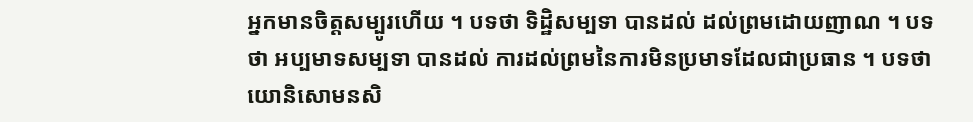អ្នកមានចិត្តសម្បូរហើយ ។ បទថា ទិដ្ឋិសម្បទា បានដល់ ដល់ព្រមដោយញាណ ។ បទថា អប្បមាទសម្បទា បានដល់ ការដល់ព្រមនៃការមិនប្រមាទដែលជាប្រធាន ។ បទថា យោនិសោមនសិ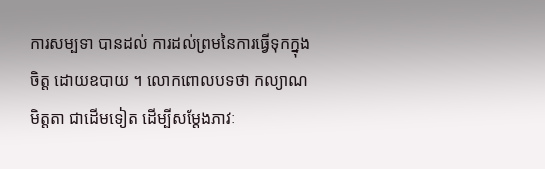ការសម្បទា បានដល់ ការដល់ព្រមនៃការធ្វើទុកក្នុងចិត្ត ដោយឧបាយ ។ លោកពោលបទថា កល្យាណមិត្តតា ជាដើមទៀត ដើម្បីសម្តែងភាវៈ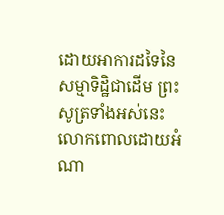ដោយអាការដទៃនៃសម្មាទិដ្ឋិជាដើម ព្រះសូត្រទាំងអស់នេះ លោកពោលដោយអំណា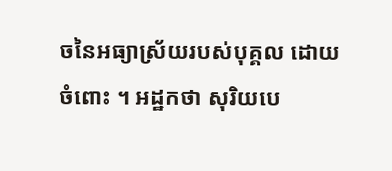ចនៃអធ្យាស្រ័យរបស់បុគ្គល ដោយចំពោះ ។ អដ្ឋកថា សុរិយបេ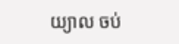យ្យាល ចប់